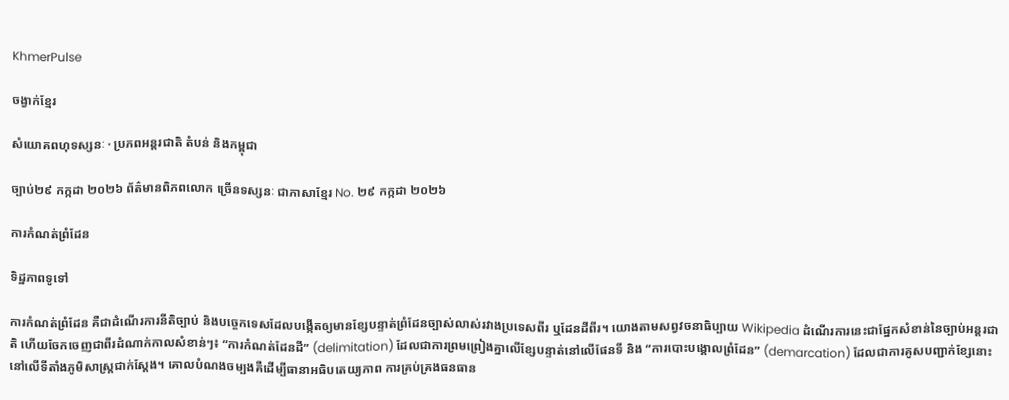KhmerPulse

ចង្វាក់ខ្មែរ

សំយោគពហុទស្សនៈ · ប្រភពអន្តរជាតិ តំបន់ និងកម្ពុជា

ច្បាប់២៩ កក្កដា ២០២៦ ព័ត៌មានពិភពលោក ច្រើនទស្សនៈ ជាភាសាខ្មែរ No. ២៩ កក្កដា ២០២៦

ការកំណត់ព្រំដែន

ទិដ្ឋភាពទូទៅ

ការកំណត់ព្រំដែន គឺជាដំណើរការនីតិច្បាប់ និងបច្ចេកទេសដែលបង្កើតឲ្យមានខ្សែបន្ទាត់ព្រំដែនច្បាស់លាស់រវាងប្រទេសពីរ ឬដែនដីពីរ។ យោងតាមសព្វវចនាធិប្បាយ Wikipedia ដំណើរការនេះជាផ្នែកសំខាន់នៃច្បាប់អន្តរជាតិ ហើយចែកចេញជាពីរដំណាក់កាលសំខាន់ៗ៖ “ការកំណត់ដែនដី” (delimitation) ដែលជាការព្រមព្រៀងគ្នាលើខ្សែបន្ទាត់នៅលើផែនទី និង “ការបោះបង្គោលព្រំដែន” (demarcation) ដែលជាការគូសបញ្ជាក់ខ្សែនោះនៅលើទីតាំងភូមិសាស្ត្រជាក់ស្ដែង។ គោលបំណងចម្បងគឺដើម្បីធានាអធិបតេយ្យភាព ការគ្រប់គ្រងធនធាន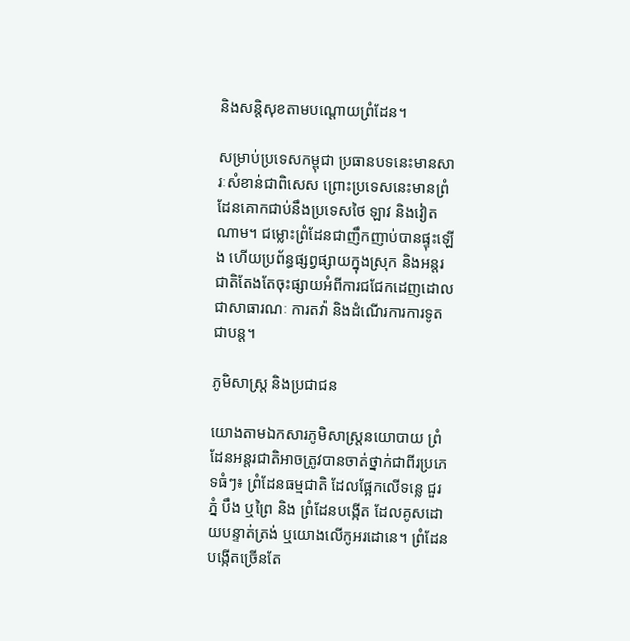និងសន្តិសុខតាមបណ្ដោយព្រំដែន។

សម្រាប់ប្រទេសកម្ពុជា ប្រធានបទនេះមានសារៈសំខាន់ជាពិសេស ព្រោះប្រទេសនេះមានព្រំដែនគោកជាប់នឹងប្រទេសថៃ ឡាវ និងវៀតណាម។ ជម្លោះព្រំដែនជាញឹកញាប់បានផ្ទុះឡើង ហើយប្រព័ន្ធផ្សព្វផ្សាយក្នុងស្រុក និងអន្តរជាតិតែងតែចុះផ្សាយអំពីការជជែកដេញដោលជាសាធារណៈ ការតវ៉ា និងដំណើរការការទូតជាបន្ត។

ភូមិសាស្ត្រ និងប្រជាជន

យោងតាមឯកសារភូមិសាស្ត្រនយោបាយ ព្រំដែនអន្តរជាតិអាចត្រូវបានចាត់ថ្នាក់ជាពីរប្រភេទធំៗ៖ ព្រំដែនធម្មជាតិ ដែលផ្អែកលើទន្លេ ជួរភ្នំ បឹង ឬព្រៃ និង ព្រំដែនបង្កើត ដែលគូសដោយបន្ទាត់ត្រង់ ឬយោងលើកូអរដោនេ។ ព្រំដែនបង្កើតច្រើនតែ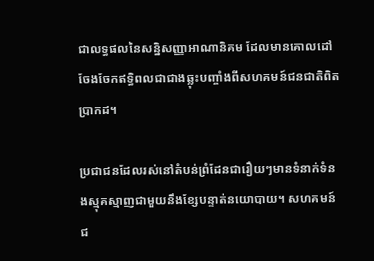ជាលទ្ធផលនៃសន្និសញ្ញាអាណានិគម ដែលមានគោលដៅចែងចែកឥទ្ធិពលជាជាងឆ្លុះបញ្ចាំងពីសហគមន៍ជនជាតិពិតប្រាកដ។

ប្រជាជនដែលរស់នៅតំបន់ព្រំដែនជារឿយៗមានទំនាក់ទំនងស្មុគស្មាញជាមួយនឹងខ្សែបន្ទាត់នយោបាយ។ សហគមន៍ជ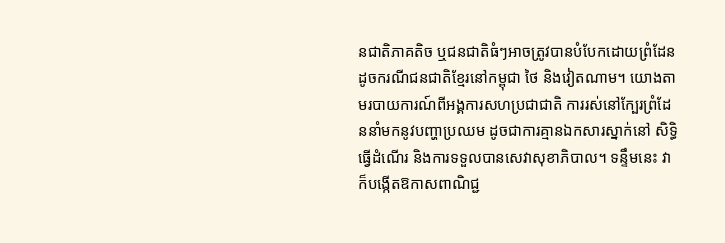នជាតិភាគតិច ឬជនជាតិធំៗអាចត្រូវបានបំបែកដោយព្រំដែន ដូចករណីជនជាតិខ្មែរនៅកម្ពុជា ថៃ និងវៀតណាម។ យោងតាមរបាយការណ៍ពីអង្គការសហប្រជាជាតិ ការរស់នៅក្បែរព្រំដែននាំមកនូវបញ្ហាប្រឈម ដូចជាការគ្មានឯកសារស្នាក់នៅ សិទ្ធិធ្វើដំណើរ និងការទទួលបានសេវាសុខាភិបាល។ ទន្ទឹមនេះ វាក៏បង្កើតឱកាសពាណិជ្ជ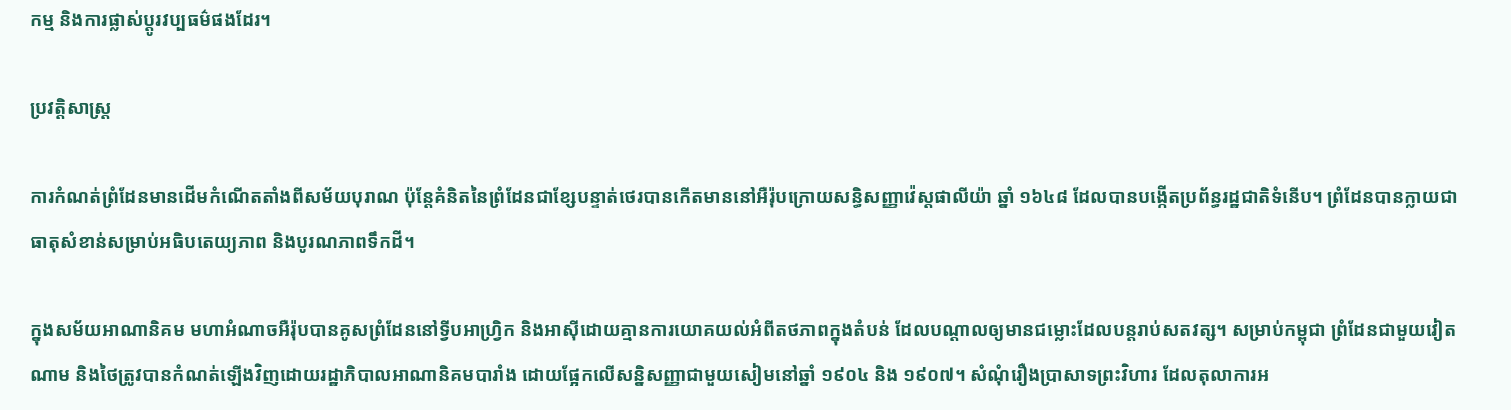កម្ម និងការផ្លាស់ប្តូរវប្បធម៌ផងដែរ។

ប្រវត្តិសាស្ត្រ

ការកំណត់ព្រំដែនមានដើមកំណើតតាំងពីសម័យបុរាណ ប៉ុន្តែគំនិតនៃព្រំដែនជាខ្សែបន្ទាត់ថេរបានកើតមាននៅអឺរ៉ុបក្រោយសន្ធិសញ្ញាវ៉េស្តផាលីយ៉ា ឆ្នាំ ១៦៤៨ ដែលបានបង្កើតប្រព័ន្ធរដ្ឋជាតិទំនើប។ ព្រំដែនបានក្លាយជាធាតុសំខាន់សម្រាប់អធិបតេយ្យភាព និងបូរណភាពទឹកដី។

ក្នុងសម័យអាណានិគម មហាអំណាចអឺរ៉ុបបានគូសព្រំដែននៅទ្វីបអាហ្រ្វិក និងអាស៊ីដោយគ្មានការយោគយល់អំពីតថភាពក្នុងតំបន់ ដែលបណ្ដាលឲ្យមានជម្លោះដែលបន្តរាប់សតវត្ស។ សម្រាប់កម្ពុជា ព្រំដែនជាមួយវៀតណាម និងថៃត្រូវបានកំណត់ឡើងវិញដោយរដ្ឋាភិបាលអាណានិគមបារាំង ដោយផ្អែកលើសន្និសញ្ញាជាមួយសៀមនៅឆ្នាំ ១៩០៤ និង ១៩០៧។ សំណុំរឿងប្រាសាទព្រះវិហារ ដែលតុលាការអ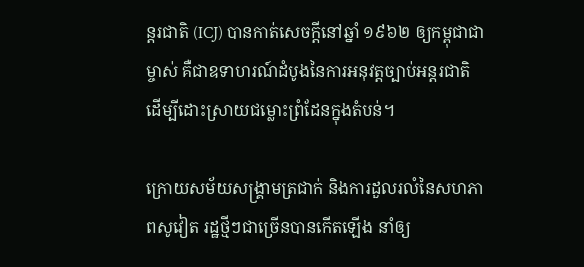ន្តរជាតិ (ICJ) បានកាត់សេចក្ដីនៅឆ្នាំ ១៩៦២ ឲ្យកម្ពុជាជាម្ចាស់ គឺជាឧទាហរណ៍ដំបូងនៃការអនុវត្តច្បាប់អន្តរជាតិដើម្បីដោះស្រាយជម្លោះព្រំដែនក្នុងតំបន់។

ក្រោយសម័យសង្គ្រាមត្រជាក់ និងការដួលរលំនៃសហភាពសូវៀត រដ្ឋថ្មីៗជាច្រើនបានកើតឡើង នាំឲ្យ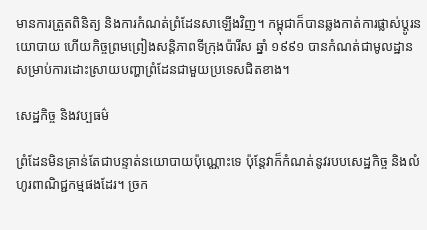មានការត្រួតពិនិត្យ និងការកំណត់ព្រំដែនសាឡើងវិញ។ កម្ពុជាក៏បានឆ្លងកាត់ការផ្លាស់ប្ដូរនយោបាយ ហើយកិច្ចព្រមព្រៀងសន្តិភាពទីក្រុងប៉ារីស ឆ្នាំ ១៩៩១ បានកំណត់ជាមូលដ្ឋានសម្រាប់ការដោះស្រាយបញ្ហាព្រំដែនជាមួយប្រទេសជិតខាង។

សេដ្ឋកិច្ច និងវប្បធម៌

ព្រំដែនមិនគ្រាន់តែជាបន្ទាត់នយោបាយប៉ុណ្ណោះទេ ប៉ុន្តែវាក៏កំណត់នូវរបបសេដ្ឋកិច្ច និងលំហូរពាណិជ្ជកម្មផងដែរ។ ច្រក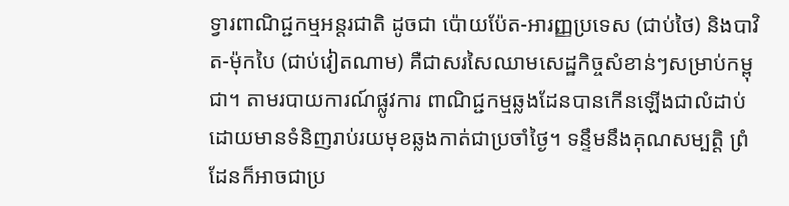ទ្វារពាណិជ្ជកម្មអន្តរជាតិ ដូចជា ប៉ោយប៉ែត-អារញ្ញប្រទេស (ជាប់ថៃ) និងបាវិត-ម៉ុកបៃ (ជាប់វៀតណាម) គឺជាសរសៃឈាមសេដ្ឋកិច្ចសំខាន់ៗសម្រាប់កម្ពុជា។ តាមរបាយការណ៍ផ្លូវការ ពាណិជ្ជកម្មឆ្លងដែនបានកើនឡើងជាលំដាប់ ដោយមានទំនិញរាប់រយមុខឆ្លងកាត់ជាប្រចាំថ្ងៃ។ ទន្ទឹមនឹងគុណសម្បត្តិ ព្រំដែនក៏អាចជាប្រ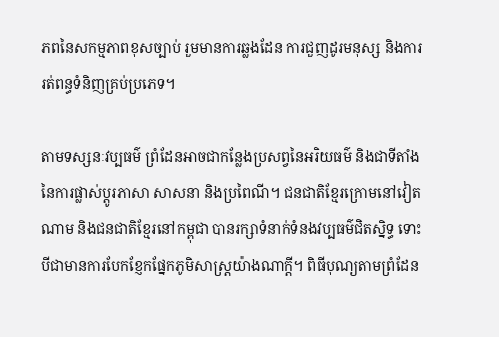ភពនៃសកម្មភាពខុសច្បាប់ រួមមានការឆ្លងដែន ការជួញដូរមនុស្ស និងការរត់ពន្ធទំនិញគ្រប់ប្រភេទ។

តាមទស្សនៈវប្បធម៌ ព្រំដែនអាចជាកន្លែងប្រសព្វនៃអរិយធម៌ និងជាទីតាំងនៃការផ្លាស់ប្តូរភាសា សាសនា និងប្រពៃណី។ ជនជាតិខ្មែរក្រោមនៅវៀតណាម និងជនជាតិខ្មែរនៅកម្ពុជា បានរក្សាទំនាក់ទំនងវប្បធម៌ជិតស្និទ្ធ ទោះបីជាមានការបែកខ្ញែកផ្នែកភូមិសាស្ត្រយ៉ាងណាក្តី។ ពិធីបុណ្យតាមព្រំដែន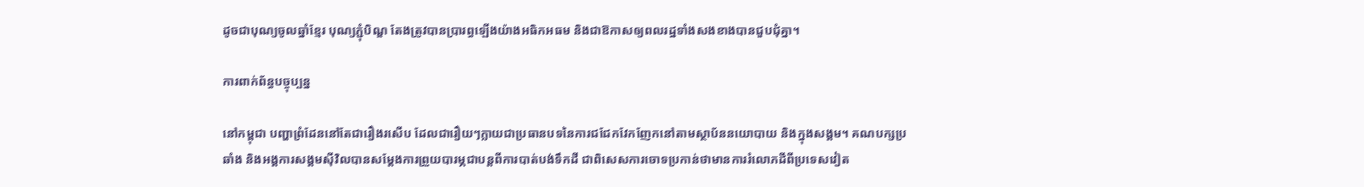ដូចជាបុណ្យចូលឆ្នាំខ្មែរ បុណ្យភ្ជុំបិណ្ឌ តែងត្រូវបានប្រារព្ធឡើងយ៉ាងអធិកអធម និងជាឱកាសឲ្យពលរដ្ឋទាំងសងខាងបានជួបជុំគ្នា។

ការពាក់ព័ន្ធបច្ចុប្បន្ន

នៅកម្ពុជា បញ្ហាព្រំដែននៅតែជារឿងរសើប ដែលជារឿយៗក្លាយជាប្រធានបទនៃការជជែកវែកញែកនៅតាមស្ថាប័ននយោបាយ និងក្នុងសង្គម។ គណបក្សប្រឆាំង និងអង្គការសង្គមស៊ីវិលបានសម្តែងការព្រួយបារម្ភជាបន្តពីការបាត់បង់ទឹកដី ជាពិសេសការចោទប្រកាន់ថាមានការរំលោភដីពីប្រទេសវៀត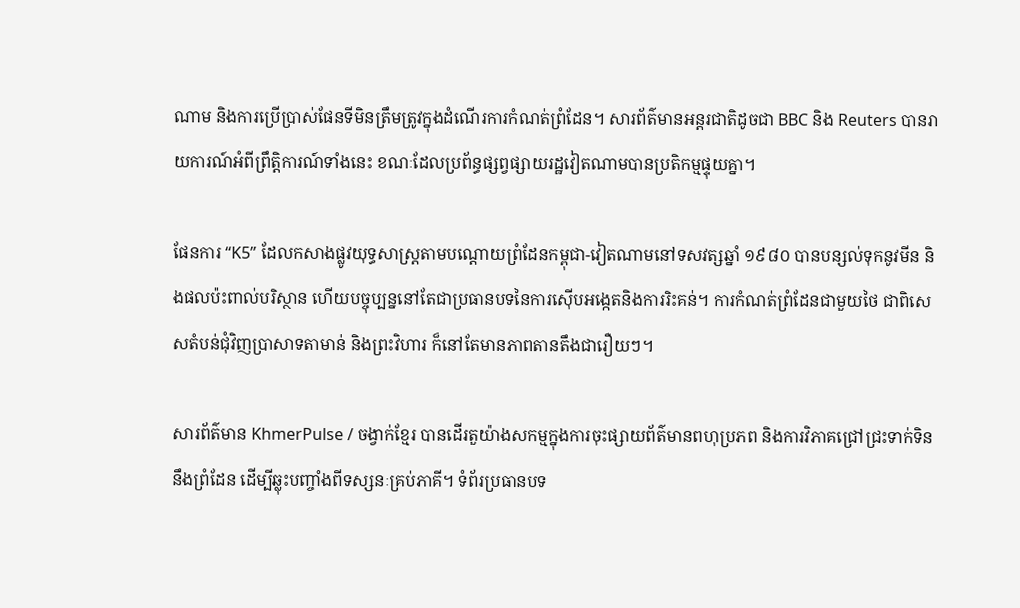ណាម និងការប្រើប្រាស់ផែនទីមិនត្រឹមត្រូវក្នុងដំណើរការកំណត់ព្រំដែន។ សារព័ត៌មានអន្តរជាតិដូចជា BBC និង Reuters បានរាយការណ៍អំពីព្រឹត្តិការណ៍ទាំងនេះ ខណៈដែលប្រព័ន្ធផ្សព្វផ្សាយរដ្ឋវៀតណាមបានប្រតិកម្មផ្ទុយគ្នា។

ផែនការ “K5” ដែលកសាងផ្លូវយុទ្ធសាស្រ្តតាមបណ្តោយព្រំដែនកម្ពុជា-វៀតណាមនៅទសវត្សឆ្នាំ ១៩៨០ បានបន្សល់ទុកនូវមីន និងផលប៉ះពាល់បរិស្ថាន ហើយបច្ចុប្បន្ននៅតែជាប្រធានបទនៃការស៊ើបអង្កេតនិងការរិះគន់។ ការកំណត់ព្រំដែនជាមួយថៃ ជាពិសេសតំបន់ជុំវិញប្រាសាទតាមាន់ និងព្រះវិហារ ក៏នៅតែមានភាពតានតឹងជារឿយៗ។

សារព័ត៌មាន KhmerPulse / ចង្វាក់ខ្មែរ បានដើរតួយ៉ាងសកម្មក្នុងការចុះផ្សាយព័ត៌មានពហុប្រភព និងការវិភាគជ្រៅជ្រះទាក់ទិននឹងព្រំដែន ដើម្បីឆ្លុះបញ្ចាំងពីទស្សនៈគ្រប់ភាគី។ ទំព័រប្រធានបទ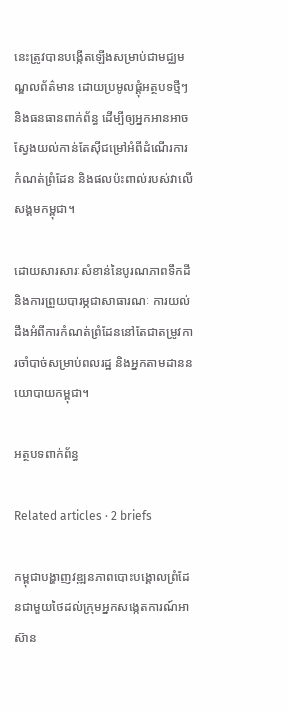នេះត្រូវបានបង្កើតឡើងសម្រាប់ជាមជ្ឈមណ្ឌលព័ត៌មាន ដោយប្រមូលផ្ដុំអត្ថបទថ្មីៗ និងធនធានពាក់ព័ន្ធ ដើម្បីឲ្យអ្នកអានអាចស្វែងយល់កាន់តែស៊ីជម្រៅអំពីដំណើរការកំណត់ព្រំដែន និងផលប៉ះពាល់របស់វាលើសង្គមកម្ពុជា។

ដោយសារសារៈសំខាន់នៃបូរណភាពទឹកដី និងការព្រួយបារម្ភជាសាធារណៈ ការយល់ដឹងអំពីការកំណត់ព្រំដែននៅតែជាតម្រូវការចាំបាច់សម្រាប់ពលរដ្ឋ និងអ្នកតាមដាននយោបាយកម្ពុជា។

អត្ថបទពាក់ព័ន្ធ

Related articles · 2 briefs

កម្ពុជាបង្ហាញវឌ្ឍនភាពបោះបង្គោលព្រំដែនជាមួយថៃដល់ក្រុមអ្នកសង្កេតការណ៍អាស៊ាន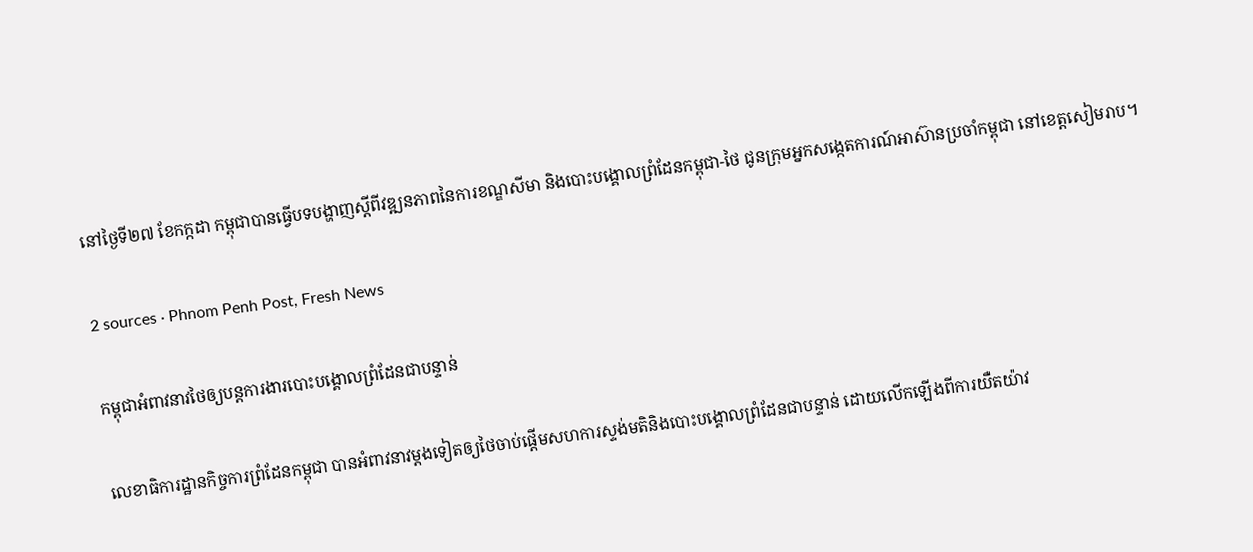នៅថ្ងៃទី២៧ ខែកក្កដា កម្ពុជាបានធ្វើបទបង្ហាញស្តីពីវឌ្ឍនភាពនៃការខណ្ឌសីមា និងបោះបង្គោលព្រំដែនកម្ពុជា-ថៃ ជូនក្រុមអ្នកសង្កេតការណ៍អាស៊ានប្រចាំកម្ពុជា នៅខេត្តសៀមរាប។

2 sources · Phnom Penh Post, Fresh News

កម្ពុជាអំពាវនាវថៃឲ្យបន្តការងារបោះបង្គោលព្រំដែនជាបន្ទាន់

លេខាធិការដ្ឋានកិច្ចការព្រំដែនកម្ពុជា បានអំពាវនាវម្ដងទៀតឲ្យថៃចាប់ផ្ដើមសហការស្ទង់មតិនិងបោះបង្គោលព្រំដែនជាបន្ទាន់ ដោយលើកឡើងពីការយឺតយ៉ាវ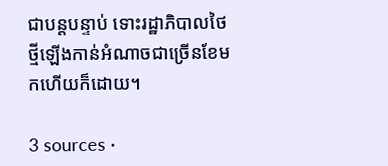ជាបន្ដបន្ទាប់ ទោះរដ្ឋាភិបាលថៃថ្មីឡើងកាន់អំណាចជាច្រើនខែមកហើយក៏ដោយ។

3 sources ·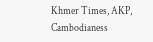Khmer Times, AKP, Cambodianess